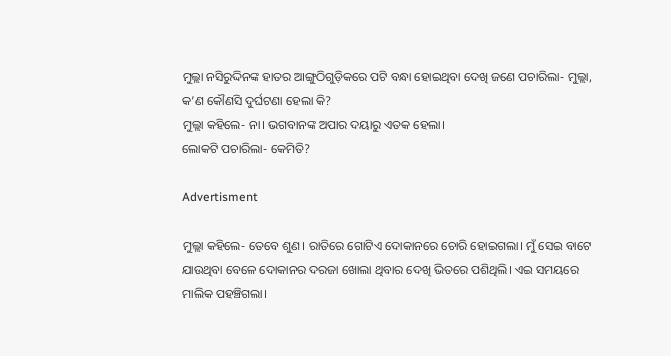ମୁଲ୍ଲା ନସିରୁଦ୍ଦିନଙ୍କ ହାତର ଆଙ୍ଗୁଠିଗୁଡ଼ିକରେ ପଟି ବନ୍ଧା ହୋଇଥିବା ଦେଖି ଜଣେ ପଚାରିଲା- ମୁଲ୍ଲା, କ’ଣ କୌଣସି ଦୁର୍ଘଟଣା ହେଲା କି?
ମୁଲ୍ଲା କହିଲେ- ନା। ଭଗବାନଙ୍କ ଅପାର ଦୟାରୁ ଏତକ ହେଲା।
ଲୋକଟି ପଚାରିଲା- କେମିତି?

Advertisment

ମୁଲ୍ଲା କହିଲେ- ତେବେ ଶୁଣ। ରାତିରେ ଗୋଟିଏ ଦୋକାନରେ ଚୋରି ହୋଇଗଲା। ମୁଁ ସେଇ ବାଟେ ଯାଉଥିବା ବେଳେ ଦୋକାନର ଦରଜା ଖୋଲା ଥିବାର ଦେଖି ଭିତରେ ପଶିଥିଲି। ଏଇ ସମୟରେ ମାଲିକ ପହଞ୍ଚିଗଲା।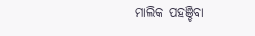ମାଲିକ ପହଞ୍ଚିବା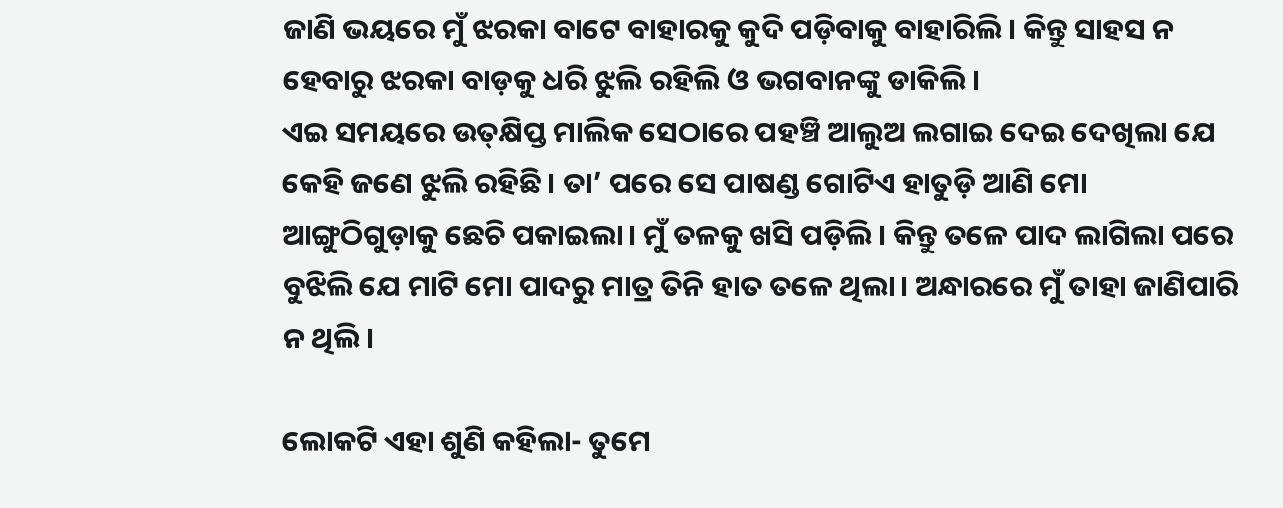ଜାଣି ଭୟରେ ମୁଁ ଝରକା ବାଟେ ବାହାରକୁ କୁଦି ପଡ଼ିବାକୁ ବାହାରିଲି। କିନ୍ତୁ ସାହସ ନ ହେବାରୁ ଝରକା ବାଡ଼କୁ ଧରି ଝୁଲି ରହିଲି ଓ ଭଗବାନଙ୍କୁ ଡାକିଲି।
ଏଇ ସମୟରେ ଉତ୍‌କ୍ଷିପ୍ତ ମାଲିକ ସେଠାରେ ପହଞ୍ଚି ଆଲୁଅ ଲଗାଇ ଦେଇ ଦେଖିଲା ଯେ କେହି ଜଣେ ଝୁଲି ରହିଛି। ତା’ ପରେ ସେ ପାଷଣ୍ଡ ଗୋଟିଏ ହାତୁଡ଼ି ଆଣି ମୋ ଆଙ୍ଗୁଠିଗୁଡ଼ାକୁ ଛେଚି ପକାଇଲା। ମୁଁ ତଳକୁ ଖସି ପଡ଼ିଲି। କିନ୍ତୁ ତଳେ ପାଦ ଲାଗିଲା ପରେ ବୁଝିଲି ଯେ ମାଟି ମୋ ପାଦରୁ ମାତ୍ର ତିନି ହାତ ତଳେ ଥିଲା। ଅନ୍ଧାରରେ ମୁଁ ତାହା ଜାଣିପାରି ନ ଥିଲି।

ଲୋକଟି ଏହା ଶୁଣି କହିଲା- ତୁମେ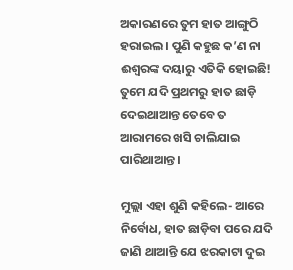ଅକାରଣରେ ତୁମ ହାତ ଆଙ୍ଗୁଠି ହରାଇଲ। ପୁଣି କହୁଛ କ’ଣ ନା ଈଶ୍ବରଙ୍କ ଦୟାରୁ ଏତିକି ହୋଇଛି! ତୁମେ ଯଦି ପ୍ରଥମରୁ ହାତ ଛାଡ଼ି ଦେଇଥାଆନ୍ତ ତେବେ ତ ଆରାମରେ ଖସି ଚାଲିଯାଇ ପାରିଥାଆନ୍ତ।

ମୁଲ୍ଲା ଏହା ଶୁଣି କହିଲେ- ଆରେ ନିର୍ବୋଧ, ହାତ ଛାଡ଼ିବା ପରେ ଯଦି ଜାଣି ଥାଆନ୍ତି ଯେ ଝରକାଟା ଦୁଇ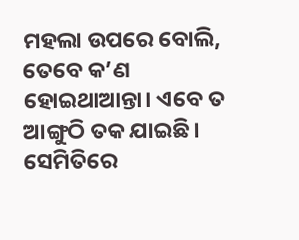ମହଲା ଉପରେ ବୋଲି, ତେବେ କ’ଣ ହୋଇଥାଆନ୍ତା। ଏବେ ତ ଆଙ୍ଗୁଠି ତକ ଯାଇଛି। ସେମିତିରେ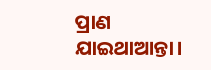ପ୍ରାଣ ଯାଇଥାଆନ୍ତା।